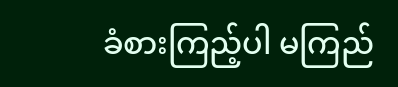ခံစားကြည့်ပါ မကြည်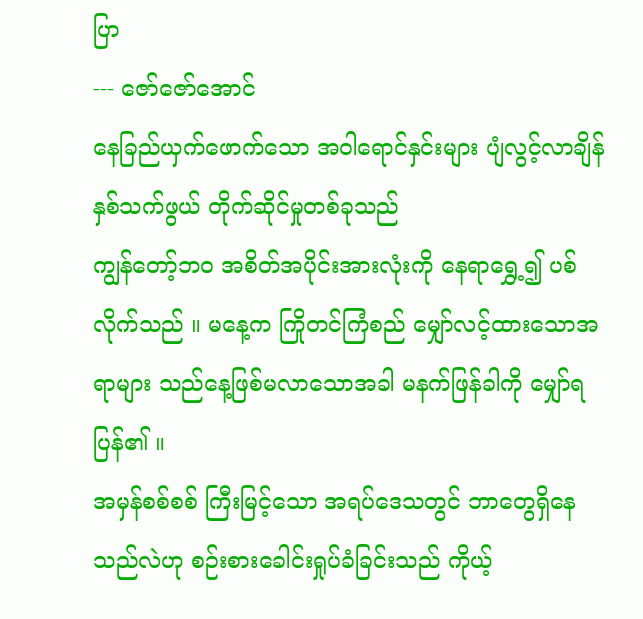ပြာ
--- ဇော်ဇော်အောင်
နေခြည်ယှက်ဖောက်သော အဝါရောင်နှင်းများ ပျံလွင့်လာချိန် နှစ်သက်ဖွယ် တိုက်ဆိုင်မှုတစ်ခုသည်
ကျွန်တော့်ဘဝ အစိတ်အပိုင်းအားလုံးကို နေရာရွှေ့၍ ပစ်လိုက်သည် ။ မနေ့က ကြိုတင်ကြံစည် မျှော်လင့်ထားသောအရာများ သည်နေ့ဖြစ်မလာသောအခါ မနက်ဖြန်ခါကို မျှော်ရပြန်၏ ။
အမှန်စစ်စစ် ကြီးမြင့်သော အရပ်ဒေသတွင် ဘာတွေရှိနေသည်လဲဟု စဉ်းစားခေါင်းရှုပ်ခံခြင်းသည် ကိုယ့်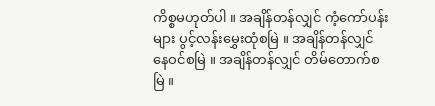ကိစ္စမဟုတ်ပါ ။ အချိန်တန်လျှင် ကံ့ကော်ပန်းများ ပွင့်လန်းမွှေးထုံစမြဲ ။ အချိန်တန်လျှင် နေဝင်စမြဲ ။ အချိန်တန်လျှင် တိမ်တောက်စမြဲ ။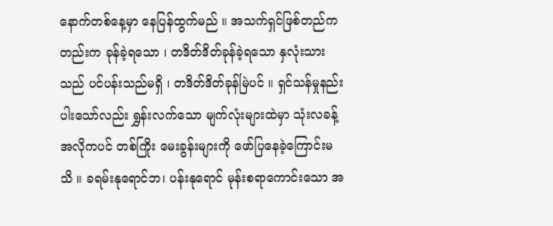နောက်တစ်နေ့မှာ နေပြန်ထွက်မည် ။ အသက်ရှင်ဖြစ်တည်ကတည်းက ခုန်ခဲ့ရသော ၊ တဒိတ်ဒိတ်ခုန်ခဲ့ရသော နှလုံးသားသည် ပင်ပန်းသည်မရှိ ၊ တဒိတ်ဒိတ်ခုန်မြဲပင် ။ ရှင်သန်မှုနည်းပါးသော်လည်း ရွှန်းလက်သော မျက်လုံးများထဲမှာ သုံးလခန့်အလိုကပင် တစ်ကြိုး မေးခွန်းများကို ဖော်ပြနေခဲ့ကြောင်းမသိ ။ ခရမ်းနုရောင်ဘ၊ ပန်းနုရောင် မုန်းစရာကောင်းသော အ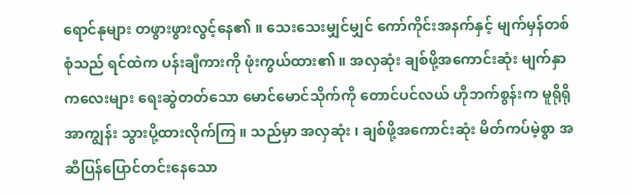ရောင်နုများ တဖွားဖွားလွင့်နေ၏ ။ သေးသေးမျှင်မျှင် ကော်ကိုင်းအနက်နှင့် မျက်မှန်တစ်စုံသည် ရင်ထဲက ပန်းချီကားကို ဖုံးကွယ်ထား၏ ။ အလှဆုံး ချစ်ဖို့အကောင်းဆုံး မျက်နှာကလေးများ ရေးဆွဲတတ်သော မောင်မောင်သိုက်ကို တောင်ပင်လယ် ဟိုဘက်စွန်းက မူရိုရိုအာကျွန်း သွားပို့ထားလိုက်ကြ ။ သည်မှာ အလှဆုံး ၊ ချစ်ဖို့အကောင်းဆုံး မိတ်ကပ်မဲ့စွာ အဆီပြန်ပြောင်တင်းနေသော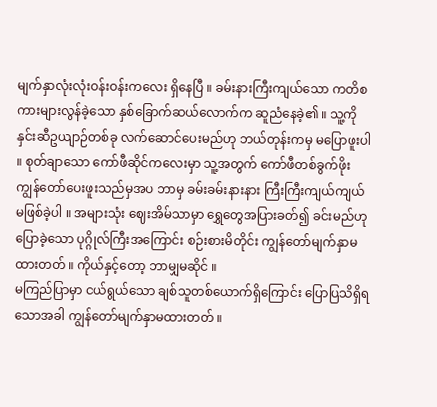မျက်နှာလုံးလုံးဝန်းဝန်းကလေး ရှိနေပြီ ။ ခမ်းနားကြီးကျယ်သော ကတိစကားများလွန်ခဲ့သော နှစ်ခြောက်ဆယ်လောက်က ဆူညံနေခဲ့၏ ။ သူ့ကို နှင်းဆီဥယျာဉ်တစ်ခု လက်ဆောင်ပေးမည်ဟု ဘယ်တုန်းကမှ မပြောဖူးပါ ။ စုတ်ချာသော ကော်ဖီဆိုင်ကလေးမှာ သူ့အတွက် ကော်ဖီတစ်ခွက်ဖိုး ကျွန်တော်ပေးဖူးသည်မှအပ ဘာမှ ခမ်းခမ်းနားနား ကြီးကြီးကျယ်ကျယ် မဖြစ်ခဲ့ပါ ။ အများသုံး ဈေးအိမ်သာမှာ ရွှေတွေအပြားခတ်၍ ခင်းမည်ဟု ပြောခဲ့သော ပုဂ္ဂိုလ်ကြီးအကြောင်း စဉ်းစားမိတိုင်း ကျွန်တော်မျက်နှာမထားတတ် ။ ကိုယ်နှင့်တော့ ဘာမျှမဆိုင် ။
မကြည်ပြာမှာ ငယ်ရွယ်သော ချစ်သူတစ်ယောက်ရှိကြောင်း ပြောပြသိရှိရသောအခါ ကျွန်တော်မျက်နှာမထားတတ် ။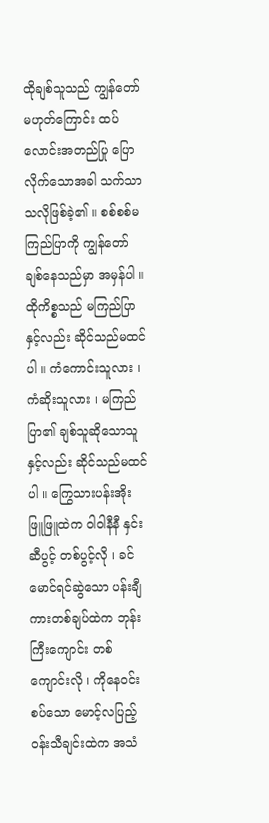ထိုချစ်သူသည် ကျွန်တော် မဟုတ်ကြောင်း ထပ်လောင်းအတည်ပြု ပြောလိုက်သောအခါ သက်သာသလိုဖြစ်ခဲ့၏ ။ စစ်စစ်မကြည်ပြာကို ကျွန်တော်ချစ်နေသည်မှာ အမှန်ပါ ။ ထိုကိစ္စသည် မကြည်ပြာနှင့်လည်း ဆိုင်သည်မထင်ပါ ။ ကံကောင်းသူလား ၊ ကံဆိုးသူလား ၊ မကြည်ပြာ၏ ချစ်သူဆိုသောသူနှင့်လည်း ဆိုင်သည်မထင်ပါ ။ ကြွေသားပန်းအိုး ဖြူဖြူထဲက ဝါဝါနီနီ နှင်းဆီပွင့် တစ်ပွင့်လို ၊ ခင်မောင်ရင်ဆွဲသော ပန်းချီကားတစ်ချပ်ထဲက ဘုန်းကြီးကျောင်း တစ်ကျောင်းလို ၊ ကိုနေဝင်းစပ်သော မောင့်လပြည့်ဝန်းသီချင်းထဲက အသံ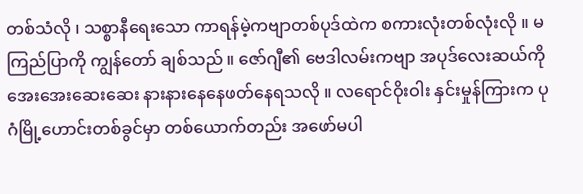တစ်သံလို ၊ သစ္စာနီရေးသော ကာရန်မဲ့ကဗျာတစ်ပုဒ်ထဲက စကားလုံးတစ်လုံးလို ။ မကြည်ပြာကို ကျွန်တော် ချစ်သည် ။ ဇော်ဂျီ၏ ဗေဒါလမ်းကဗျာ အပုဒ်လေးဆယ်ကို အေးအေးဆေးဆေး နားနားနေနေဖတ်နေရသလို ။ လရောင်ဝိုးဝါး နှင်းမှုန်ကြားက ပုဂံမြို့ဟောင်းတစ်ခွင်မှာ တစ်ယောက်တည်း အဖော်မပါ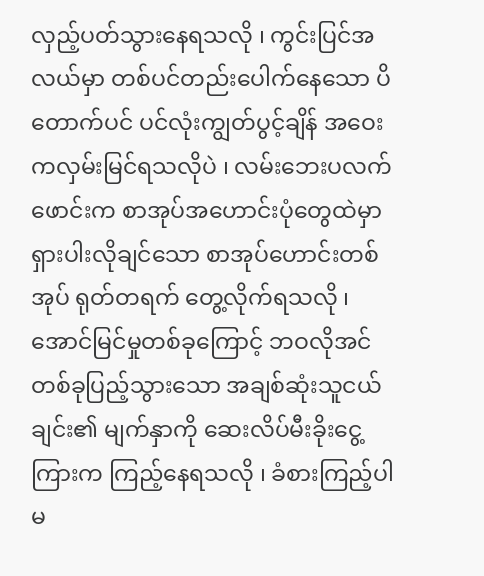လှည့်ပတ်သွားနေရသလို ၊ ကွင်းပြင်အလယ်မှာ တစ်ပင်တည်းပေါက်နေသော ပိတောက်ပင် ပင်လုံးကျွတ်ပွင့်ချိန် အဝေးကလှမ်းမြင်ရသလိုပဲ ၊ လမ်းဘေးပလက်ဖောင်းက စာအုပ်အဟောင်းပုံတွေထဲမှာ ရှားပါးလိုချင်သော စာအုပ်ဟောင်းတစ်အုပ် ရုတ်တရက် တွေ့လိုက်ရသလို ၊ အောင်မြင်မှုတစ်ခုကြောင့် ဘဝလိုအင်တစ်ခုပြည့်သွားသော အချစ်ဆုံးသူငယ်ချင်း၏ မျက်နှာကို ဆေးလိပ်မီးခိုးငွေ့ကြားက ကြည့်နေရသလို ၊ ခံစားကြည့်ပါ မ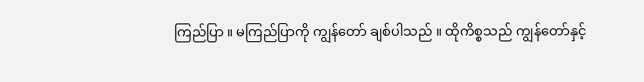ကြည်ပြာ ။ မကြည်ပြာကို ကျွန်တော် ချစ်ပါသည် ။ ထိုကိစ္စသည် ကျွန်တော်နှင့်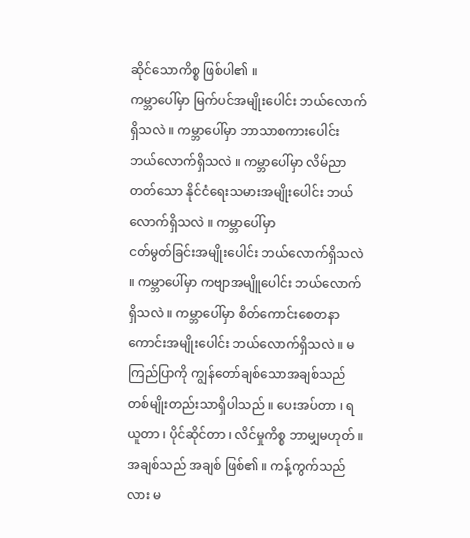ဆိုင်သောကိစ္စ ဖြစ်ပါ၏ ။
ကမ္ဘာပေါ်မှာ မြက်ပင်အမျိုးပေါင်း ဘယ်လောက်ရှိသလဲ ။ ကမ္ဘာပေါ်မှာ ဘာသာစကားပေါင်း ဘယ်လောက်ရှိသလဲ ။ ကမ္ဘာပေါ်မှာ လိမ်ညာတတ်သော နိုင်ငံရေးသမားအမျိုးပေါင်း ဘယ်လောက်ရှိသလဲ ။ ကမ္ဘာပေါ်မှာ
ငတ်မွတ်ခြင်းအမျိုးပေါင်း ဘယ်လောက်ရှိသလဲ ။ ကမ္ဘာပေါ်မှာ ကဗျာအမျိူပေါင်း ဘယ်လောက်ရှိသလဲ ။ ကမ္ဘာပေါ်မှာ စိတ်ကောင်းစေတနာကောင်းအမျိုးပေါင်း ဘယ်လောက်ရှိသလဲ ။ မကြည်ပြာကို ကျွန်တော်ချစ်သောအချစ်သည် တစ်မျိုးတည်းသာရှိပါသည် ။ ပေးအပ်တာ ၊ ရယူတာ ၊ ပိုင်ဆိုင်တာ ၊ လိင်မှုကိစ္စ ဘာမျှမဟုတ် ။ အချစ်သည် အချစ် ဖြစ်၏ ။ ကန့်ကွက်သည်လား မ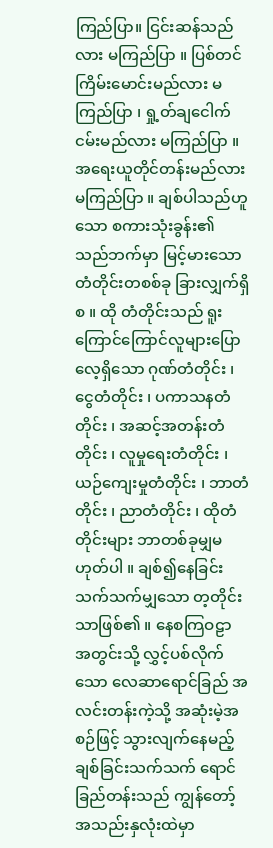ကြည်ပြာ။ ငြင်းဆန်သည်လား မကြည်ပြာ ။ ပြစ်တင်ကြိမ်းမောင်းမည်လား မကြည်ပြာ ၊ ရှု့တ်ချငေါက်ငမ်းမည်လား မကြည်ပြာ ။ အရေးယူတိုင်တန်းမည်လား မကြည်ပြာ ။ ချစ်ပါသည်ဟူသော စကားသုံးခွန်း၏ သည်ဘက်မှာ မြင့်မားသော တံတိုင်းတစစ်ခု ခြားလျှက်ရှိစ ။ ထို တံတိုင်းသည် ရူးကြောင်ကြောင်လူများပြောလေ့ရှိသော ဂုဏ်တံတိုင်း ၊ ငွေတံတိုင်း ၊ ပကာသနတံတိုင်း ၊ အဆင့်အတန်းတံတိုင်း ၊ လူမှုရေးတံတိုင်း ၊ ယဉ်ကျေးမှုတံတိုင်း ၊ ဘာတံတိုင်း ၊ ညာတံတိုင်း ၊ ထိုတံတိုင်းများ ဘာတစ်ခုမျှမဟုတ်ပါ ။ ချစ်၍နေခြင်းသက်သက်မျှသော တ့တိုင်းသာဖြစ်၏ ။ နေစကြဝဠာ အတွင်းသို့ လွှင့်ပစ်လိုက်သော လေဆာရောင်ခြည် အလင်းတန်းကဲ့သို့ အဆုံးမဲ့အစဉ်ဖြင့် သွားလျက်နေမည့် ချစ်ခြင်းသက်သက် ရောင်ခြည်တန်းသည် ကျွန်တော့်အသည်းနှလုံးထဲမှာ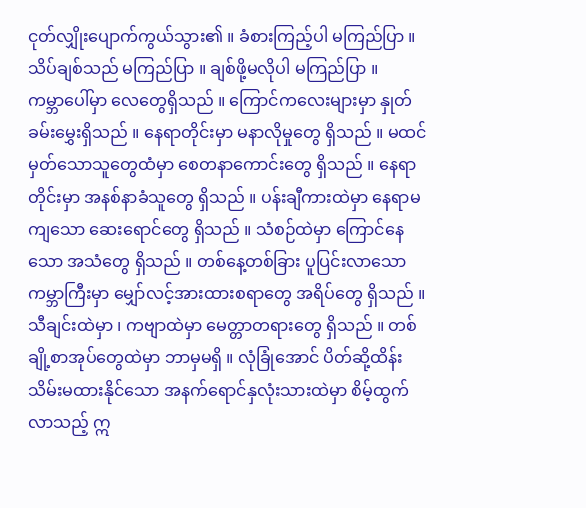ငုတ်လျှိုးပျောက်ကွယ်သွား၏ ။ ခံစားကြည့်ပါ မကြည်ပြာ ။ သိပ်ချစ်သည် မကြည်ပြာ ။ ချစ်ဖို့မလိုပါ မကြည်ပြာ ။
ကမ္ဘာပေါ်မှာ လေတွေရှိသည် ။ ကြောင်ကလေးများမှာ နှုတ်ခမ်းမွှေးရှိသည် ။ နေရာတိုင်းမှာ မနာလိုမှုတွေ ရှိသည် ။ မထင်မှတ်သောသူတွေထံမှာ စေတနာကောင်းတွေ ရှိသည် ။ နေရာတိုင်းမှာ အနစ်နာခံသူတွေ ရှိသည် ။ ပန်းချီကားထဲမှာ နေရာမကျသော ဆေးရောင်တွေ ရှိသည် ။ သံစဉ်ထဲမှာ ကြောင်နေသော အသံတွေ ရှိသည် ။ တစ်နေ့တစ်ခြား ပူပြင်းလာသော ကမ္ဘာကြီးမှာ မျှော်လင့်အားထားစရာတွေ အရိပ်တွေ ရှိသည် ။ သီချင်းထဲမှာ ၊ ကဗျာထဲမှာ မေတ္တာတရားတွေ ရှိသည် ။ တစ်ချို့စာအုပ်တွေထဲမှာ ဘာမှမရှိ ။ လုံခြုံအောင် ပိတ်ဆို့ထိန်းသိမ်းမထားနိုင်သော အနက်ရောင်နှလုံးသားထဲမှာ စိမ့်ထွက်လာသည့် ဣ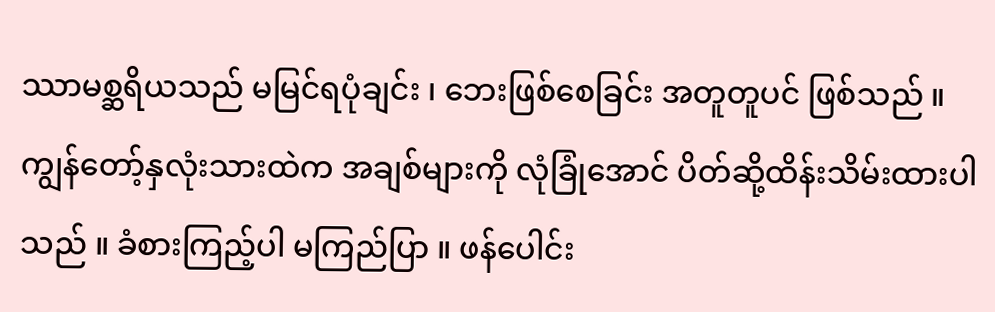ဿာမစ္ဆရိယသည် မမြင်ရပုံချင်း ၊ ဘေးဖြစ်စေခြင်း အတူတူပင် ဖြစ်သည် ။ ကျွန်တော့်နှလုံးသားထဲက အချစ်များကို လုံခြုံအောင် ပိတ်ဆို့ထိန်းသိမ်းထားပါသည် ။ ခံစားကြည့်ပါ မကြည်ပြာ ။ ဖန်ပေါင်း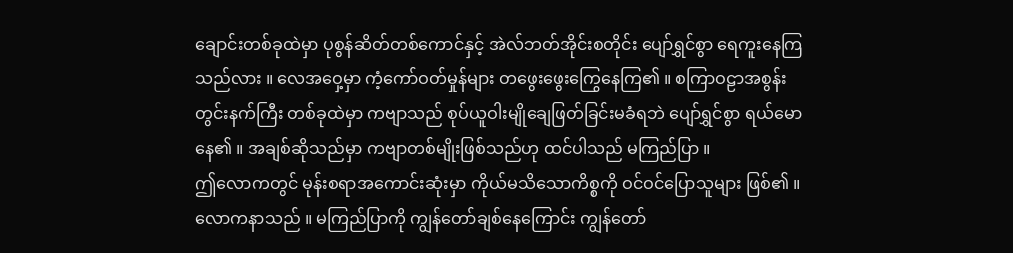ချောင်းတစ်ခုထဲမှာ ပုစွန်ဆိတ်တစ်ကောင်နှင့် အဲလ်ဘတ်အိုင်းစတိုင်း ပျော်ရွှင်စွာ ရေကူးနေကြသည်လား ။ လေအဝှေ့မှာ ကံ့ကော်ဝတ်မှုန်များ တဖွေးဖွေးကြွေနေကြ၏ ။ စကြာဝဠာအစွန်း တွင်းနက်ကြီး တစ်ခုထဲမှာ ကဗျာသည် စုပ်ယူဝါးမျိုချေဖြတ်ခြင်းမခံရဘဲ ပျော်ရွှင်စွာ ရယ်မောနေ၏ ။ အချစ်ဆိုသည်မှာ ကဗျာတစ်မျိုးဖြစ်သည်ဟု ထင်ပါသည် မကြည်ပြာ ။
ဤလောကတွင် မုန်းစရာအကောင်းဆုံးမှာ ကိုယ်မသိသောကိစ္စကို ဝင်ဝင်ပြောသူများ ဖြစ်၏ ။ လောကနာသည် ။ မကြည်ပြာကို ကျွန်တော်ချစ်နေကြောင်း ကျွန်တော်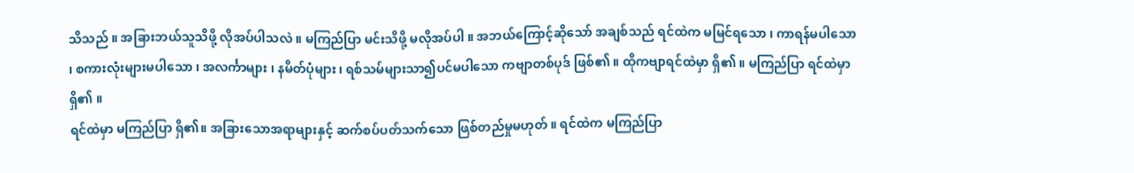သိသည် ။ အခြားဘယ်သူသိဖို့ လိုအပ်ပါသလဲ ။ မကြည်ပြာ မင်းသိဖို့ မလိုအပ်ပါ ။ အဘယ်ကြောင့်ဆိုသော် အချစ်သည် ရင်ထဲက မမြင်ရသော ၊ ကာရန်မပါသော ၊ စကားလုံးများမပါသော ၊ အလင်္ကာများ ၊ နမိတ်ပုံများ ၊ ရစ်သမ်များသာ၍ပင်မပါသော ကဗျာတစ်ပုဒ် ဖြစ်၏ ။ ထိုကဗျာရင်ထဲမှာ ရှိ၏ ။ မကြည်ပြာ ရင်ထဲမှာ ရှိ၏ ။
ရင်ထဲမှာ မကြည်ပြာ ရှိ၏။ အခြားသောအရာများနှင့် ဆက်စပ်ပတ်သက်သော ဖြစ်တည်မှုမဟုတ် ။ ရင်ထဲက မကြည်ပြာ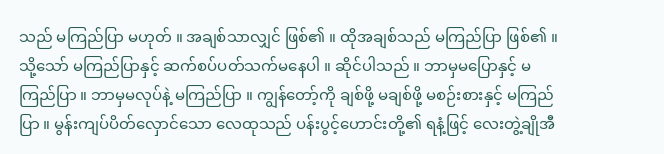သည် မကြည်ပြာ မဟုတ် ။ အချစ်သာလျှင် ဖြစ်၏ ။ ထိုအချစ်သည် မကြည်ပြာ ဖြစ်၏ ။ သို့သော် မကြည်ပြာနှင့် ဆက်စပ်ပတ်သက်မနေပါ ။ ဆိုင်ပါသည် ။ ဘာမှမပြောနှင့် မကြည်ပြာ ။ ဘာမှမလုပ်နဲ့ မကြည်ပြာ ။ ကျွန်တော့်ကို ချစ်ဖို့ မချစ်ဖို့ မစဉ်းစားနှင့် မကြည်ပြာ ။ မွန်းကျပ်ပိတ်လှောင်သော လေထုသည် ပန်းပွင့်ဟောင်းတို့၏ ရနံ့ဖြင့် လေးတွဲ့ချိုအီ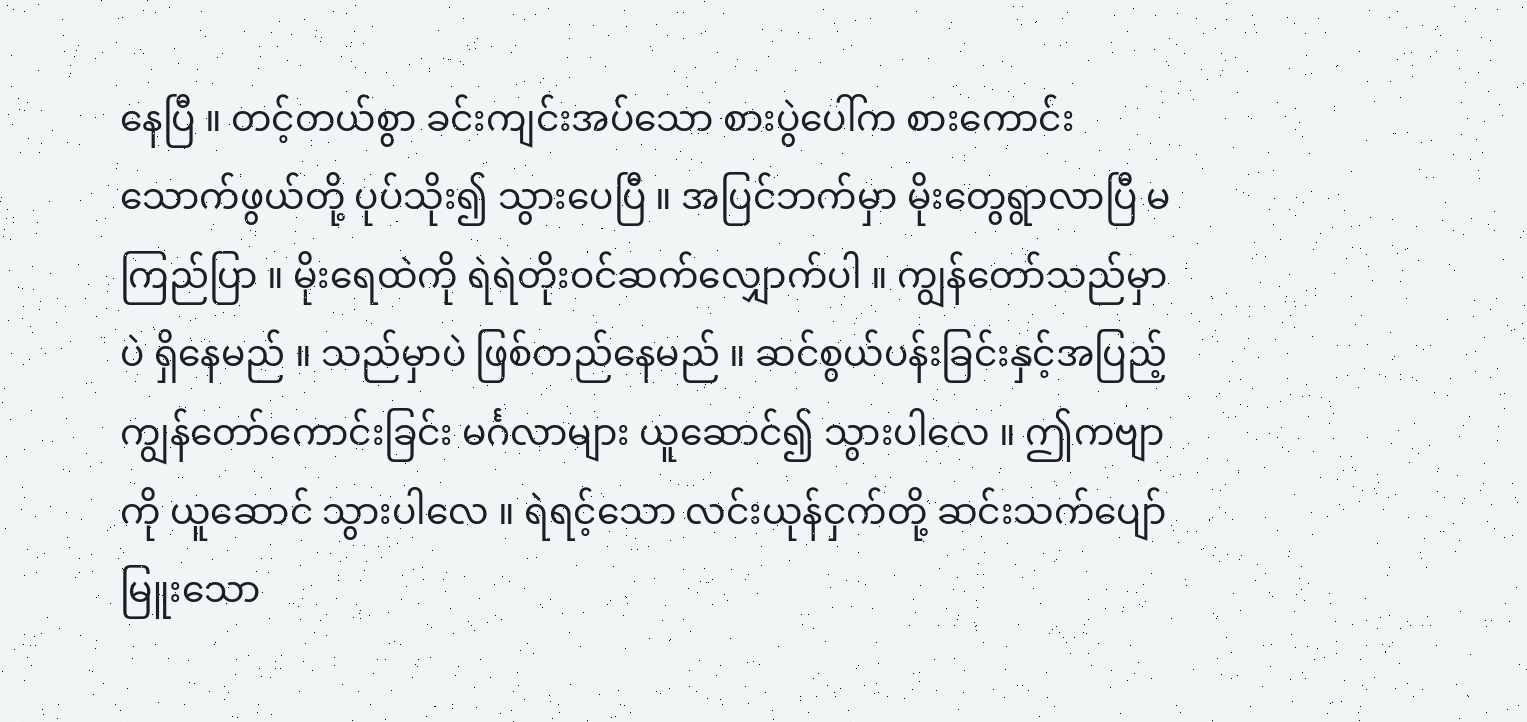နေပြီ ။ တင့်တယ်စွာ ခင်းကျင်းအပ်သော စားပွဲပေါ်က စားကောင်းသောက်ဖွယ်တို့ ပုပ်သိုး၍ သွားပေပြီ ။ အပြင်ဘက်မှာ မိုးတွေရွာလာပြီ မကြည်ပြာ ။ မိုးရေထဲကို ရဲရဲတိုးဝင်ဆက်လျှောက်ပါ ။ ကျွန်တော်သည်မှာပဲ ရှိနေမည် ။ သည်မှာပဲ ဖြစ်တည်နေမည် ။ ဆင်စွယ်ပန်းခြင်းနှင့်အပြည့် ကျွန်တော်ကောင်းခြင်း မင်္ဂလာများ ယူဆောင်၍ သွားပါလေ ။ ဤကဗျာကို ယူဆောင် သွားပါလေ ။ ရဲရင့်သော လင်းယုန်ငှက်တို့ ဆင်းသက်ပျော်မြူးသော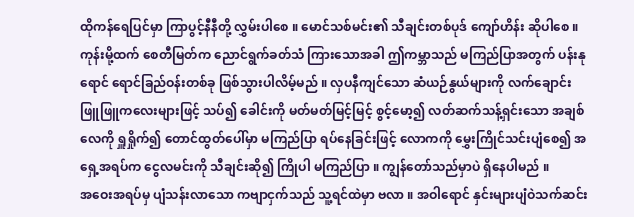ထိုကန်ရေပြင်မှာ ကြာပွင့်နီနီတို့ လွှမ်းပါစေ ။ မောင်သစ်မင်း၏ သီချင်းတစ်ပုဒ် ကျော်ဟိန်း ဆိုပါစေ ။ ကုန်းမို့ထက် စေတီမြတ်က ညောင်ရွက်ခတ်သံ ကြားသောအခါ ဤကမ္ဘာသည် မကြည်ပြာအတွက် ပန်းနုရောင် ရောင်ခြည်ဝန်းတစ်ခု ဖြစ်သွားပါလိမ့်မည် ။ လှပနီကျင်သော ဆံယဉ်နွယ်များကို လက်ချောင်းဖြူဖြူကလေးများဖြင့် သပ်၍ ခေါင်းကို မတ်မတ်မြင့်မြင့် စွင့်မော့၍ လတ်ဆက်သန့်ရှင်းသော အချစ်လေကို ရှူရှိုက်၍ တောင်ထွတ်ပေါ်မှာ မကြည်ပြာ ရပ်နေခြင်းဖြင့် လောကကို မွှေးကြိုင်သင်းပျံစေ၍ အရှေ့အရပ်က ငွေလမင်းကို သီချင်းဆို၍ ကြိုပါ မကြည်ပြာ ။ ကျွန်တော်သည်မှာပဲ ရှိနေပါမည် ။
အဝေးအရပ်မှ ပျံသန်းလာသော ကဗျာငှက်သည် သူ့ရင်ထဲမှာ ဗလာ ။ အဝါရောင် နှင်းများပျံဝဲသက်ဆင်း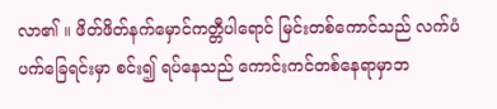လာ၏ ။ ဖိတ်ဖိတ်နက်မှောင်ကတ္တီပါရောင် မြင်းတစ်ကောင်သည် လက်ပံပက်ခြေရင်းမှာ စင်း၍ ရပ်နေသည် ကောင်းကင်တစ်နေရာမှာဘ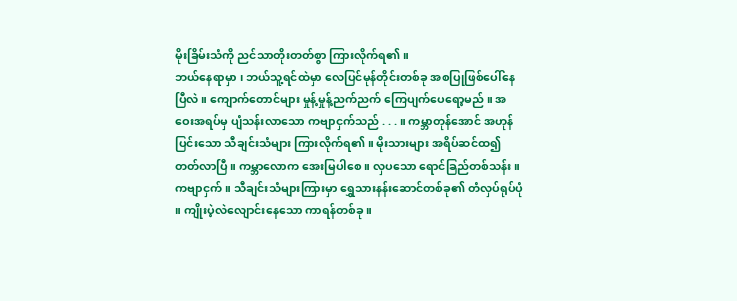မိုးခြိမ်းသံကို ညင်သာတိုးတတ်စွာ ကြားလိုက်ရ၏ ။
ဘယ်နေရာမှာ ၊ ဘယ်သူ့ရင်ထဲမှာ လေပြင်မုန်တိုင်းတစ်ခု အစပြုဖြစ်ပေါ်နေပြီလဲ ။ ကျောက်တောင်များ မှုန့်မှုန့်ညက်ညက် ကြေပျက်ပေရော့မည် ။ အဝေးအရပ်မှ ပျံသန်းလာသော ကဗျာငှက်သည် . . . ။ ကမ္ဘာတုန်အောင် အဟုန်ပြင်းသော သီချင်းသံများ ကြားလိုက်ရ၏ ။ မိုးသားများ အရိပ်ဆင်ထ၍ တတ်လာပြီ ။ ကမ္ဘာလောက အေးမြပါစေ ။ လှပသော ရောင်ခြည်တစ်သန်း ။ ကဗျာငှက် ။ သီချင်းသံများကြားမှာ ရွှေသားနန်းဆောင်တစ်ခု၏ တံလှပ်ရုပ်ပုံ ။ ကျိုးပဲ့လဲလျောင်းနေသော ကာရန်တစ်ခု ။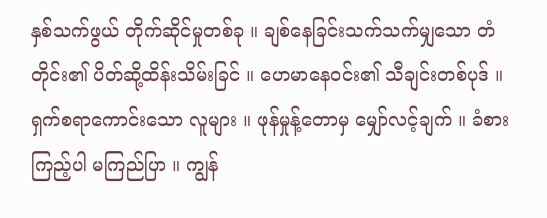နှစ်သက်ဖွယ် တိုက်ဆိုင်မှုတစ်ခု ။ ချစ်နေခြင်းသက်သက်မျှသော တံတိုင်း၏ ပိတ်ဆို့ထိန်းသိမ်းခြင် ။ ဟေမာနေဝင်း၏ သီချင်းတစ်ပုဒ် ။
ရှက်စရာကောင်းသော လူများ ။ ဖုန်မှုန့်တောမှ မျှော်လင့်ချက် ။ ခံစားကြည့်ပါ မကြည်ပြာ ။ ကျွန်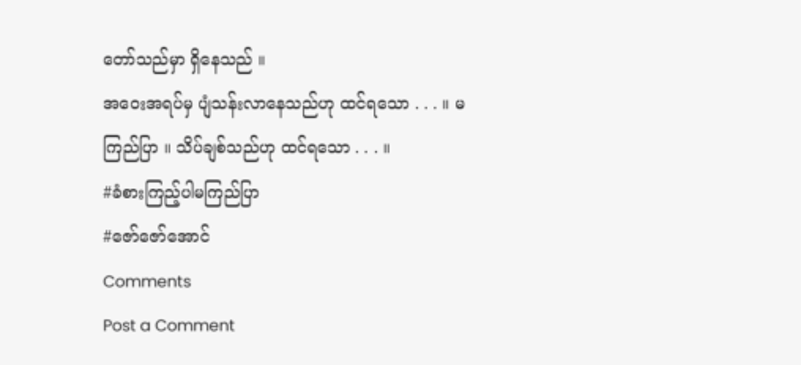တော်သည်မှာ ရှိနေသည် ။
အဝေးအရပ်မှ ပျံသန်းလာနေသည်ဟု ထင်ရသော . . . ။ မကြည်ပြာ ။ သိပ်ချစ်သည်ဟု ထင်ရသော . . . ။
#ခံစားကြည့်ပါမကြည်ပြာ
#ဇော်ဇော်အောင်
Comments
Post a Comment